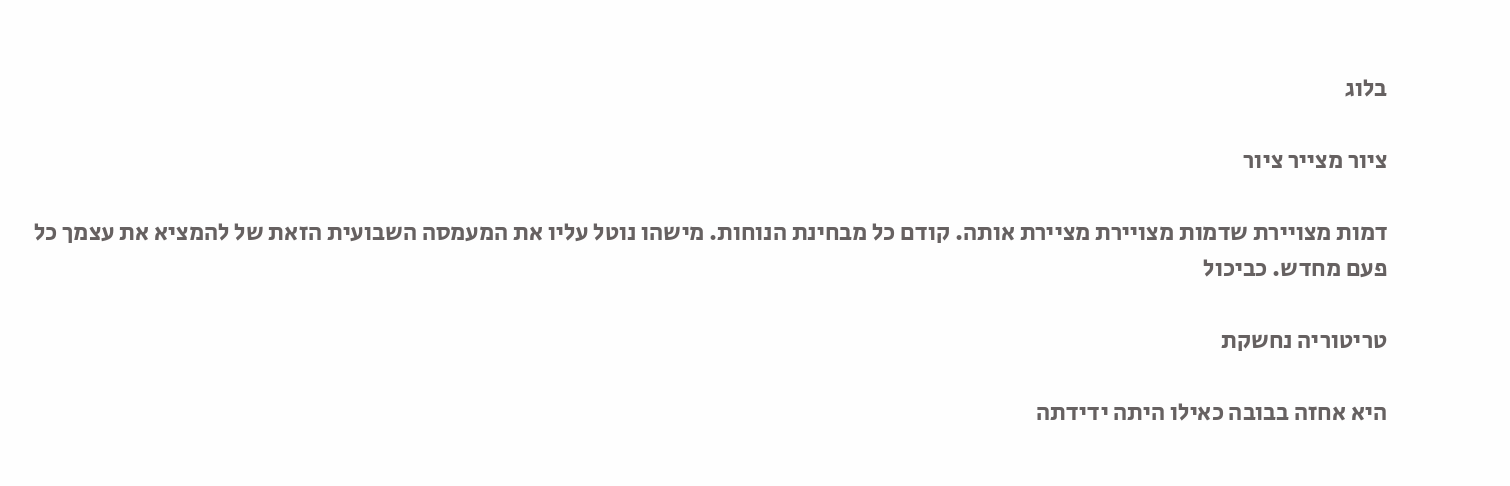בלוג

ציור מצייר ציור

דמות מצויירת שדמות מצויירת מציירת אותה. קודם כל מבחינת הנוחות. מישהו נוטל עליו את המעמסה השבועית הזאת של להמציא את עצמך כל פעם מחדש. כביכול

טריטוריה נחשקת

היא אחזה בבובה כאילו היתה ידידתה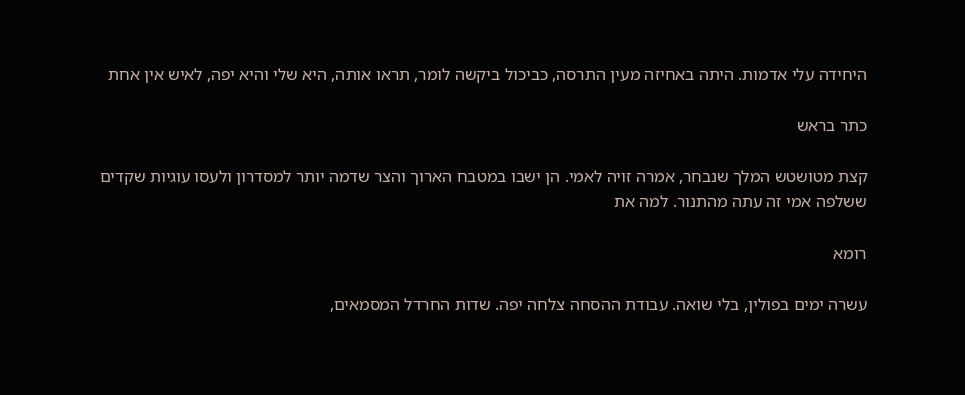היחידה עלי אדמות. היתה באחיזה מעין התרסה, כביכול ביקשה לומר, תראו אותה, היא שלי והיא יפה, לאיש אין אחת

כתר בראש

קצת מטושטש המלך שנבחר, אמרה זויה לאמי. הן ישבו במטבח הארוך והצר שדמה יותר למסדרון ולעסו עוגיות שקדים ששלפה אמי זה עתה מהתנור. למה את

רומא

עשרה ימים בפולין, בלי שואה. עבודת ההסחה צלחה יפה. שדות החרדל המסמאים,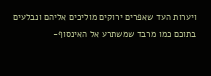ויערות העד שאפרים ירוקים מוליכים אליהם ונבלעים בתוכם כמו מרבד שמשתרע אל האינסוף-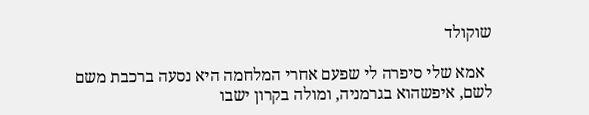שוקולד

  אמא שלי סיפרה לי שפעם אחרי המלחמה היא נסעה ברכבת משם לשם, איפשהוא בגרמניה, ומולה בקרון ישבו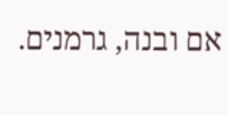אם ובנה, גרמנים.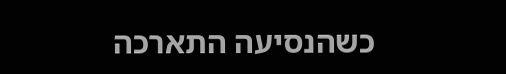כשהנסיעה התארכה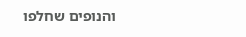והנופים שחלפו